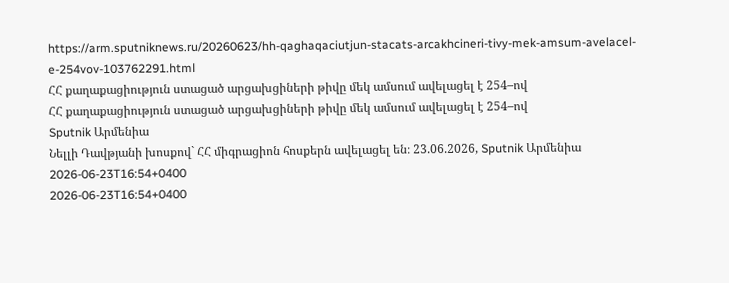https://arm.sputniknews.ru/20260623/hh-qaghaqaciutjun-stacats-arcakhcineri-tivy-mek-amsum-avelacel-e-254vov-103762291.html
ՀՀ քաղաքացիություն ստացած արցախցիների թիվը մեկ ամսում ավելացել է 254–ով
ՀՀ քաղաքացիություն ստացած արցախցիների թիվը մեկ ամսում ավելացել է 254–ով
Sputnik Արմենիա
Նելլի Դավթյանի խոսքով` ՀՀ միգրացիոն հոսքերն ավելացել են։ 23.06.2026, Sputnik Արմենիա
2026-06-23T16:54+0400
2026-06-23T16:54+0400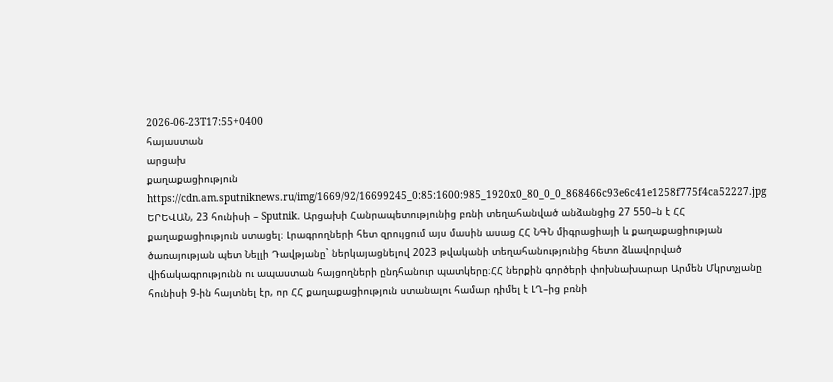2026-06-23T17:55+0400
հայաստան
արցախ
քաղաքացիություն
https://cdn.am.sputniknews.ru/img/1669/92/16699245_0:85:1600:985_1920x0_80_0_0_868466c93e6c41e1258f775f4ca52227.jpg
ԵՐԵՎԱՆ, 23 հունիսի – Sputnik. Արցախի Հանրապետությունից բռնի տեղահանված անձանցից 27 550–ն է ՀՀ քաղաքացիություն ստացել։ Լրագրողների հետ զրույցում այս մասին ասաց ՀՀ ՆԳՆ միգրացիայի և քաղաքացիության ծառայության պետ Նելլի Դավթյանը` ներկայացնելով 2023 թվականի տեղահանությունից հետո ձևավորված վիճակագրությունն ու ապաստան հայցողների ընդհանուր պատկերը։ՀՀ ներքին գործերի փոխնախարար Արմեն Մկրտչյանը հունիսի 9-ին հայտնել էր, որ ՀՀ քաղաքացիություն ստանալու համար դիմել է ԼՂ–ից բռնի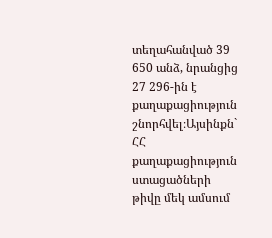տեղահանված 39 650 անձ, նրանցից 27 296-ին է քաղաքացիություն շնորհվել։Այսինքն` ՀՀ քաղաքացիություն ստացածների թիվը մեկ ամսում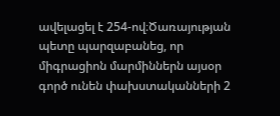ավելացել է 254-ով։Ծառայության պետը պարզաբանեց, որ միգրացիոն մարմիններն այսօր գործ ունեն փախստականների 2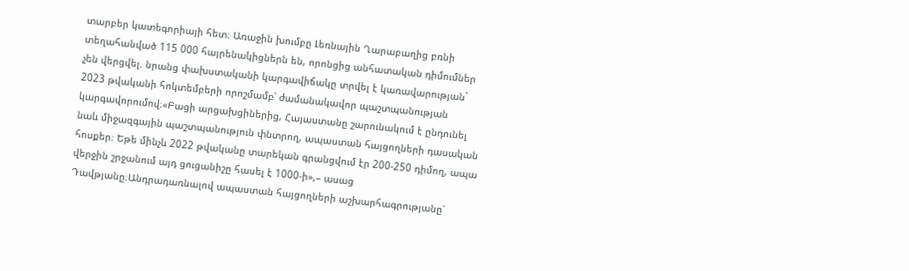տարբեր կատեգորիայի հետ։ Առաջին խումբը Լեռնային Ղարաբաղից բռնի տեղահանված 115 000 հայրենակիցներն են, որոնցից անհատական դիմումներ չեն վերցվել. նրանց փախստականի կարգավիճակը տրվել է կառավարության` 2023 թվականի հոկտեմբերի որոշմամբ՝ ժամանակավոր պաշտպանության կարգավորումով։«Բացի արցախցիներից, Հայաստանը շարունակում է ընդունել նաև միջազգային պաշտպանություն փնտրող, ապաստան հայցողների դասական հոսքեր։ Եթե մինչև 2022 թվականը տարեկան գրանցվում էր 200-250 դիմող, ապա վերջին շրջանում այդ ցուցանիշը հասել է 1000-ի»,– ասաց Դավթյանը։Անդրադառնալով ապաստան հայցողների աշխարհագրությանը՝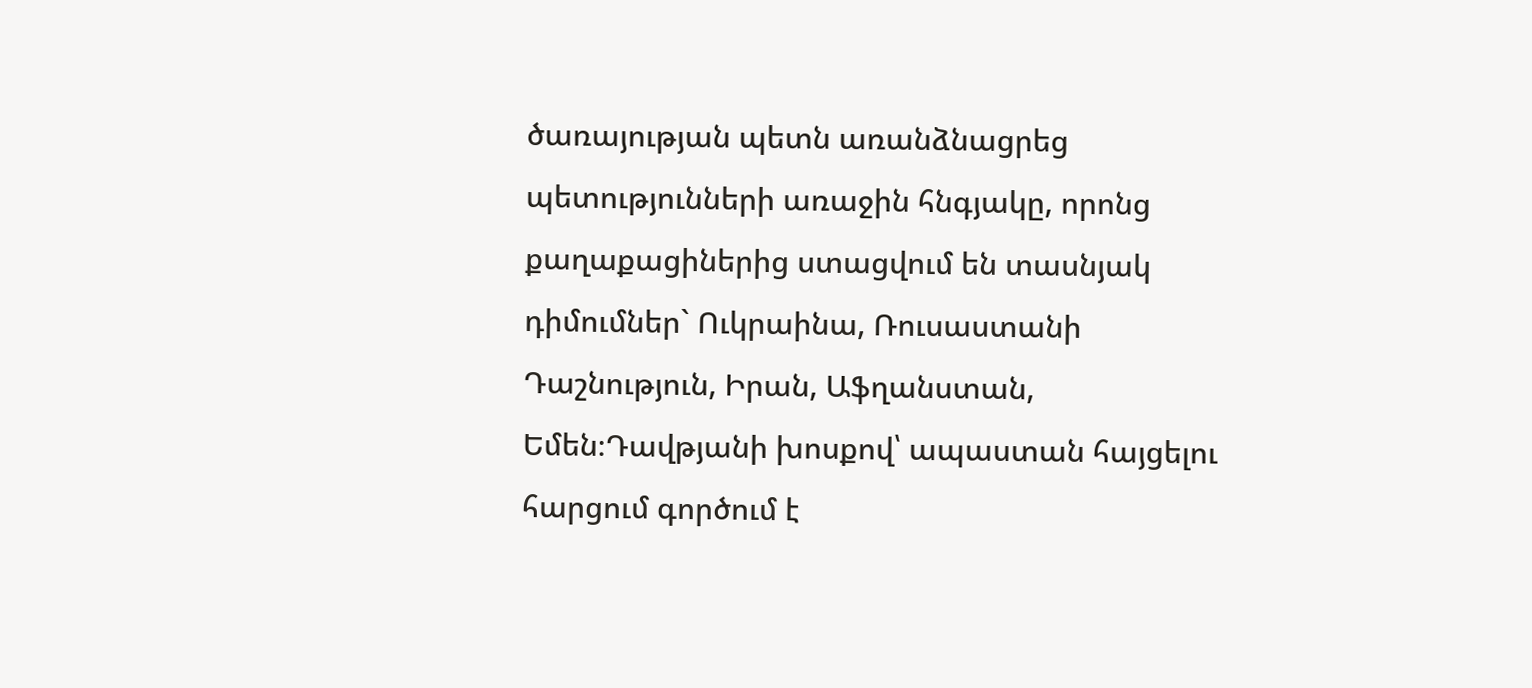ծառայության պետն առանձնացրեց պետությունների առաջին հնգյակը, որոնց քաղաքացիներից ստացվում են տասնյակ դիմումներ` Ուկրաինա, Ռուսաստանի Դաշնություն, Իրան, Աֆղանստան, Եմեն։Դավթյանի խոսքով՝ ապաստան հայցելու հարցում գործում է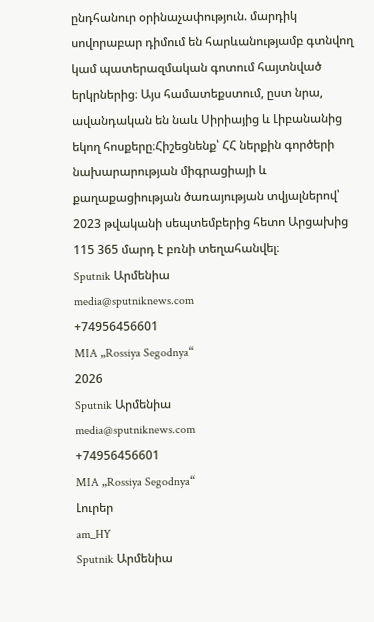ընդհանուր օրինաչափություն. մարդիկ սովորաբար դիմում են հարևանությամբ գտնվող կամ պատերազմական գոտում հայտնված երկրներից։ Այս համատեքստում, ըստ նրա, ավանդական են նաև Սիրիայից և Լիբանանից եկող հոսքերը։Հիշեցնենք՝ ՀՀ ներքին գործերի նախարարության միգրացիայի և քաղաքացիության ծառայության տվյալներով՝ 2023 թվականի սեպտեմբերից հետո Արցախից 115 365 մարդ է բռնի տեղահանվել։
Sputnik Արմենիա
media@sputniknews.com
+74956456601
MIA „Rossiya Segodnya“
2026
Sputnik Արմենիա
media@sputniknews.com
+74956456601
MIA „Rossiya Segodnya“
Լուրեր
am_HY
Sputnik Արմենիա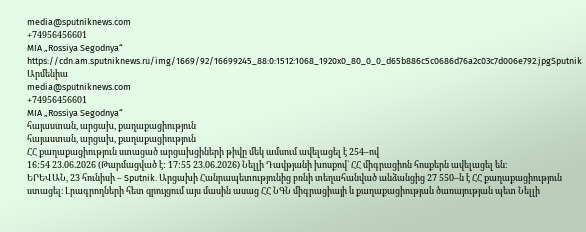media@sputniknews.com
+74956456601
MIA „Rossiya Segodnya“
https://cdn.am.sputniknews.ru/img/1669/92/16699245_88:0:1512:1068_1920x0_80_0_0_d65b886c5c0686d76a2c03c7d006e792.jpgSputnik Արմենիա
media@sputniknews.com
+74956456601
MIA „Rossiya Segodnya“
հայաստան, արցախ, քաղաքացիություն
հայաստան, արցախ, քաղաքացիություն
ՀՀ քաղաքացիություն ստացած արցախցիների թիվը մեկ ամսում ավելացել է 254–ով
16:54 23.06.2026 (Թարմացված է: 17:55 23.06.2026) Նելլի Դավթյանի խոսքով` ՀՀ միգրացիոն հոսքերն ավելացել են։
ԵՐԵՎԱՆ, 23 հունիսի – Sputnik. Արցախի Հանրապետությունից բռնի տեղահանված անձանցից 27 550–ն է ՀՀ քաղաքացիություն ստացել։ Լրագրողների հետ զրույցում այս մասին ասաց ՀՀ ՆԳՆ միգրացիայի և քաղաքացիության ծառայության պետ Նելլի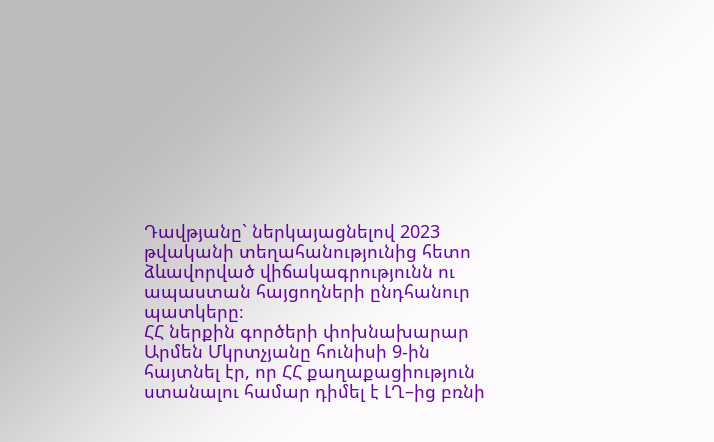Դավթյանը` ներկայացնելով 2023 թվականի տեղահանությունից հետո ձևավորված վիճակագրությունն ու ապաստան հայցողների ընդհանուր պատկերը։
ՀՀ ներքին գործերի փոխնախարար Արմեն Մկրտչյանը հունիսի 9-ին
հայտնել էր, որ ՀՀ քաղաքացիություն ստանալու համար դիմել է ԼՂ–ից բռնի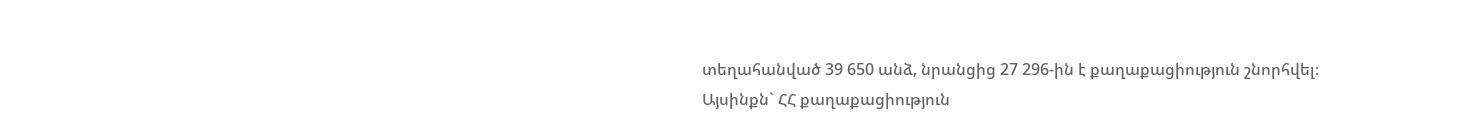տեղահանված 39 650 անձ, նրանցից 27 296-ին է քաղաքացիություն շնորհվել։
Այսինքն` ՀՀ քաղաքացիություն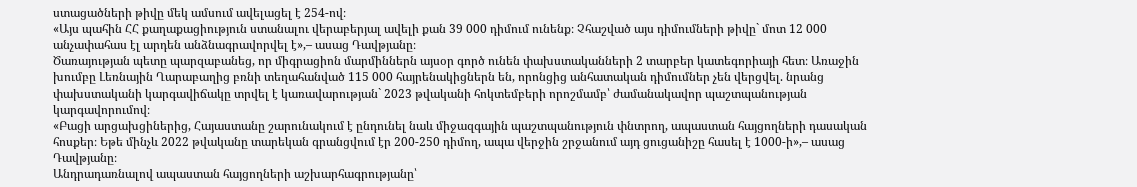ստացածների թիվը մեկ ամսում ավելացել է 254-ով։
«Այս պահին ՀՀ քաղաքացիություն ստանալու վերաբերյալ ավելի քան 39 000 դիմում ունենք։ Չհաշված այս դիմումների թիվը` մոտ 12 000 անչափահաս էլ արդեն անձնագրավորվել է»,– ասաց Դավթյանը։
Ծառայության պետը պարզաբանեց, որ միգրացիոն մարմիններն այսօր գործ ունեն փախստականների 2 տարբեր կատեգորիայի հետ։ Առաջին խումբը Լեռնային Ղարաբաղից բռնի տեղահանված 115 000 հայրենակիցներն են, որոնցից անհատական դիմումներ չեն վերցվել. նրանց փախստականի կարգավիճակը տրվել է կառավարության` 2023 թվականի հոկտեմբերի որոշմամբ՝ ժամանակավոր պաշտպանության կարգավորումով։
«Բացի արցախցիներից, Հայաստանը շարունակում է ընդունել նաև միջազգային պաշտպանություն փնտրող, ապաստան հայցողների դասական հոսքեր։ Եթե մինչև 2022 թվականը տարեկան գրանցվում էր 200-250 դիմող, ապա վերջին շրջանում այդ ցուցանիշը հասել է 1000-ի»,– ասաց Դավթյանը։
Անդրադառնալով ապաստան հայցողների աշխարհագրությանը՝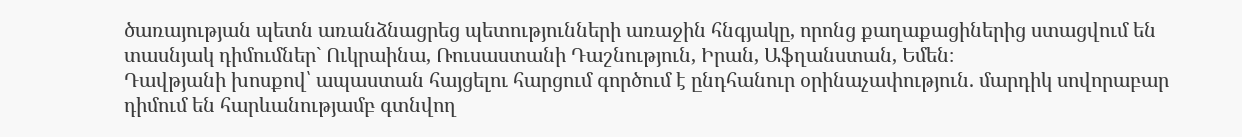ծառայության պետն առանձնացրեց պետությունների առաջին հնգյակը, որոնց քաղաքացիներից ստացվում են տասնյակ դիմումներ` Ուկրաինա, Ռուսաստանի Դաշնություն, Իրան, Աֆղանստան, Եմեն։
Դավթյանի խոսքով՝ ապաստան հայցելու հարցում գործում է ընդհանուր օրինաչափություն. մարդիկ սովորաբար դիմում են հարևանությամբ գտնվող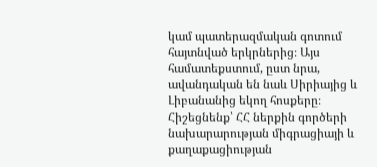կամ պատերազմական գոտում հայտնված երկրներից։ Այս համատեքստում, ըստ նրա, ավանդական են նաև Սիրիայից և Լիբանանից եկող հոսքերը։
Հիշեցնենք՝ ՀՀ ներքին գործերի նախարարության միգրացիայի և քաղաքացիության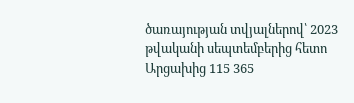ծառայության տվյալներով՝ 2023 թվականի սեպտեմբերից հետո Արցախից 115 365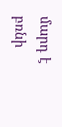մարդ է բռնի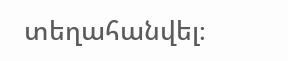տեղահանվել։